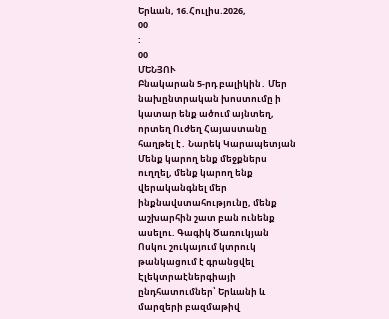Երևան, 16.Հուլիս.2026,
00
:
00
ՄԵՆՅՈՒ
Բնակարան 5-րդ բալիկին․ Մեր նախընտրական խոստումը ի կատար ենք ածում այնտեղ, որտեղ Ուժեղ Հայաստանը հաղթել է․ Նարեկ Կարապետյան Մենք կարող ենք մեջքներս ուղղել, մենք կարող ենք վերականգնել մեր ինքնավստահությունը, մենք աշխարհին շատ բան ունենք ասելու. Գագիկ Ծառուկյան Ոսկու շուկայում կտրուկ թանկացում է գրանցվել Էլեկտրաէներգիայի ընդհատումներ՝ Երևանի և մարզերի բազմաթիվ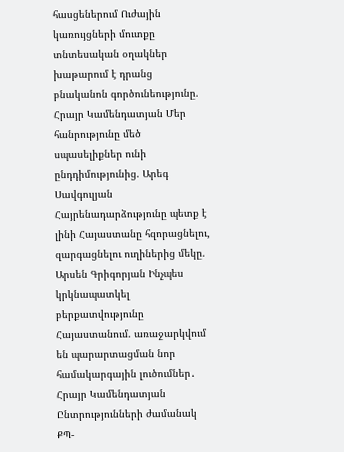հասցեներում Ուժային կառույցների մուտքը տնտեսական օղակներ խաթարում է դրանց բնականոն գործունեությունը. Հրայր Կամենդատյան Մեր հանրությունը մեծ սպասելիքներ ունի ընդդիմությունից. Արեգ Սավգուլյան Հայրենադարձությունը պետք է լինի Հայաստանը հզորացնելու, զարգացնելու ուղիներից մեկը. Արսեն Գրիգորյան Ինչպես կրկնապատկել բերքատվությունը Հայաստանում. առաջարկվում են պարարտացման նոր համակարգային լուծումներ․ Հրայր Կամենդատյան Ընտրությունների ժամանակ ՔՊ-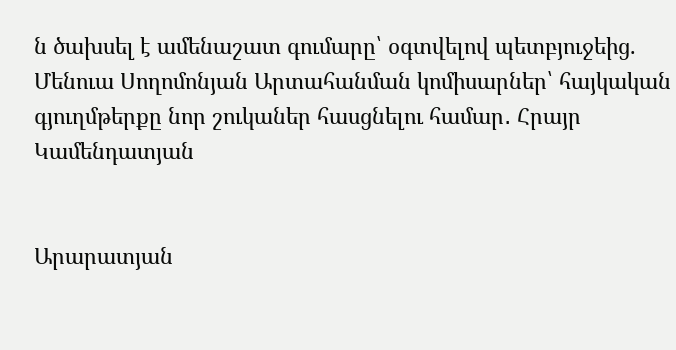ն ծախսել է ամենաշատ գումարը՝ օգտվելով պետբյուջեից. Մենուա Սողոմոնյան Արտահանման կոմիսարներ՝ հայկական գյուղմթերքը նոր շուկաներ հասցնելու համար․ Հրայր Կամենդատյան


Արարատյան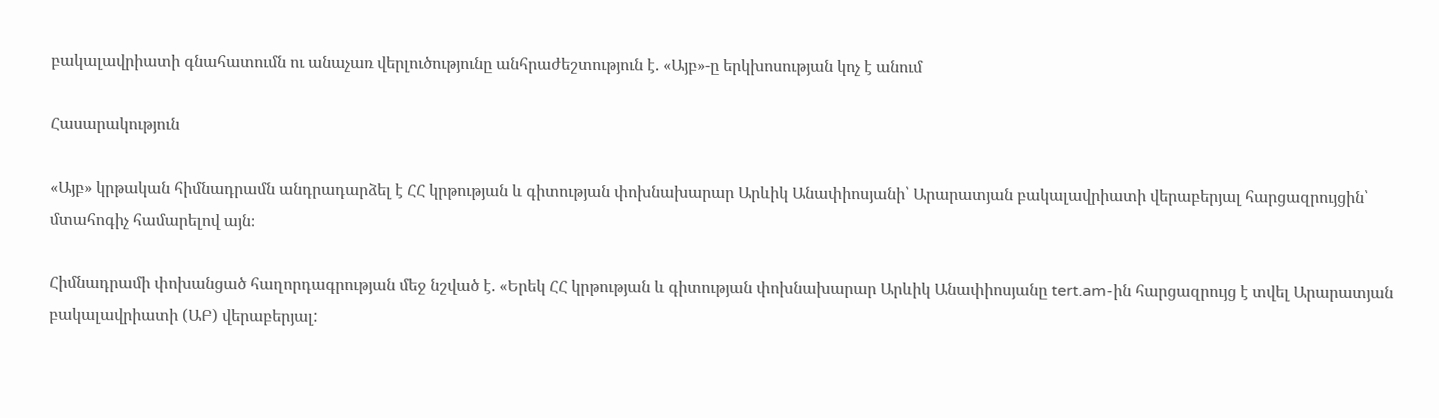բակալավրիատի գնահատումն ու անաչառ վերլուծությունը անհրաժեշտություն է. «Այբ»-ը երկխոսության կոչ է անում

Հասարակություն

«Այբ» կրթական հիմնադրամն անդրադարձել է ՀՀ կրթության և գիտության փոխնախարար Արևիկ Անափիոսյանի՝ Արարատյան բակալավրիատի վերաբերյալ հարցազրույցին՝ մտահոգիչ համարելով այն։

Հիմնադրամի փոխանցած հաղորդագրության մեջ նշված է. «Երեկ ՀՀ կրթության և գիտության փոխնախարար Արևիկ Անափիոսյանը tert.am-ին հարցազրույց է տվել Արարատյան բակալավրիատի (ԱԲ) վերաբերյալ: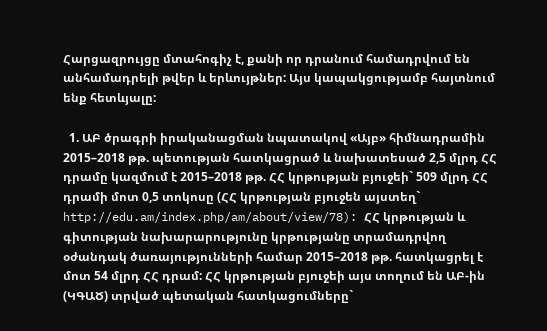Հարցազրույցը մտահոգիչ է, քանի որ դրանում համադրվում են անհամադրելի թվեր և երևույթներ: Այս կապակցությամբ հայտնում ենք հետևյալը:

  1. ԱԲ ծրագրի իրականացման նպատակով «Այբ» հիմնադրամին 2015–2018 թթ. պետության հատկացրած և նախատեսած 2,5 մլրդ ՀՀ դրամը կազմում է 2015–2018 թթ. ՀՀ կրթության բյուջեի` 509 մլրդ ՀՀ դրամի մոտ 0,5 տոկոսը (ՀՀ կրթության բյուջեն այստեղ` http://edu.am/index.php/am/about/view/78): ՀՀ կրթության և գիտության նախարարությունը կրթությանը տրամադրվող օժանդակ ծառայությունների համար 2015–2018 թթ. հատկացրել է մոտ 54 մլրդ ՀՀ դրամ: ՀՀ կրթության բյուջեի այս տողում են ԱԲ-ին (ԿԳԱԾ) տրված պետական հատկացումները`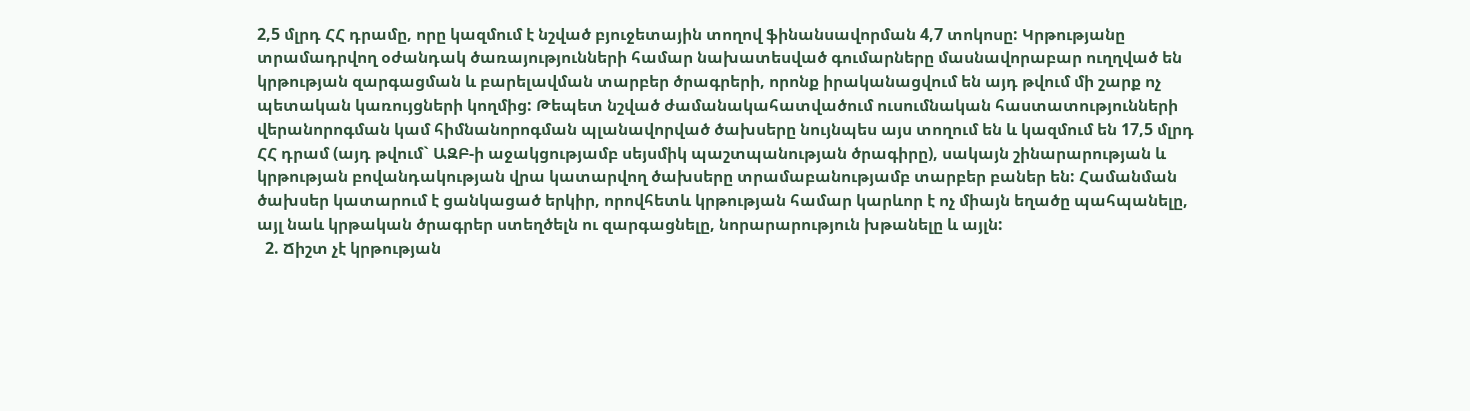2,5 մլրդ ՀՀ դրամը, որը կազմում է նշված բյուջետային տողով ֆինանսավորման 4,7 տոկոսը: Կրթությանը տրամադրվող օժանդակ ծառայությունների համար նախատեսված գումարները մասնավորաբար ուղղված են կրթության զարգացման և բարելավման տարբեր ծրագրերի, որոնք իրականացվում են այդ թվում մի շարք ոչ պետական կառույցների կողմից: Թեպետ նշված ժամանակահատվածում ուսումնական հաստատությունների վերանորոգման կամ հիմնանորոգման պլանավորված ծախսերը նույնպես այս տողում են և կազմում են 17,5 մլրդ ՀՀ դրամ (այդ թվում` ԱԶԲ-ի աջակցությամբ սեյսմիկ պաշտպանության ծրագիրը), սակայն շինարարության և կրթության բովանդակության վրա կատարվող ծախսերը տրամաբանությամբ տարբեր բաներ են: Համանման ծախսեր կատարում է ցանկացած երկիր, որովհետև կրթության համար կարևոր է ոչ միայն եղածը պահպանելը, այլ նաև կրթական ծրագրեր ստեղծելն ու զարգացնելը, նորարարություն խթանելը և այլն:
  2. Ճիշտ չէ կրթության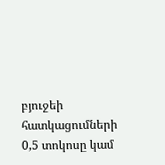բյուջեի հատկացումների 0,5 տոկոսը կամ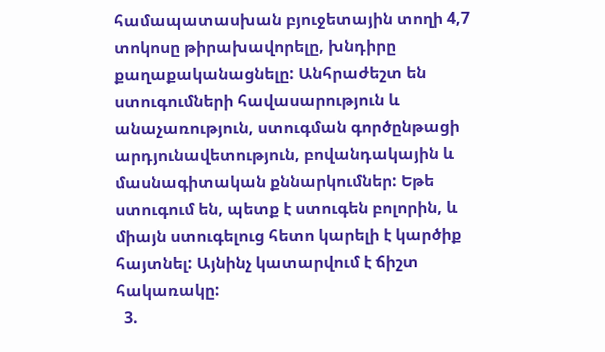համապատասխան բյուջետային տողի 4,7 տոկոսը թիրախավորելը, խնդիրը քաղաքականացնելը: Անհրաժեշտ են ստուգումների հավասարություն և անաչառություն, ստուգման գործընթացի արդյունավետություն, բովանդակային և մասնագիտական քննարկումներ: Եթե ստուգում են, պետք է ստուգեն բոլորին, և միայն ստուգելուց հետո կարելի է կարծիք հայտնել: Այնինչ կատարվում է ճիշտ հակառակը:
  3.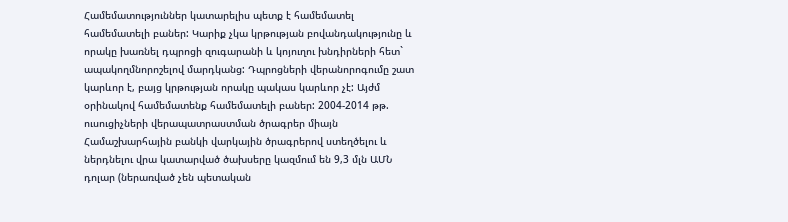Համեմատություններ կատարելիս պետք է համեմատել համեմատելի բաներ: Կարիք չկա կրթության բովանդակությունը և որակը խառնել դպրոցի զուգարանի և կոյուղու խնդիրների հետ` ապակողմնորոշելով մարդկանց: Դպրոցների վերանորոգումը շատ կարևոր է, բայց կրթության որակը պակաս կարևոր չէ: Այժմ օրինակով համեմատենք համեմատելի բաներ: 2004-2014 թթ. ուսուցիչների վերապատրաստման ծրագրեր միայն Համաշխարհային բանկի վարկային ծրագրերով ստեղծելու և ներդնելու վրա կատարված ծախսերը կազմում են 9,3 մլն ԱՄՆ դոլար (ներառված չեն պետական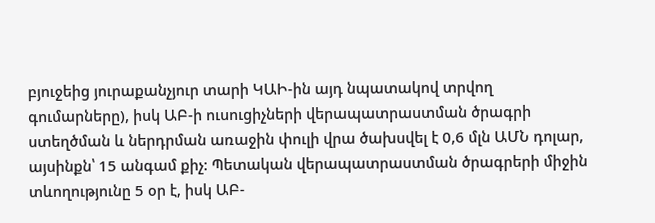բյուջեից յուրաքանչյուր տարի ԿԱԻ-ին այդ նպատակով տրվող գումարները), իսկ ԱԲ-ի ուսուցիչների վերապատրաստման ծրագրի ստեղծման և ներդրման առաջին փուլի վրա ծախսվել է 0,6 մլն ԱՄՆ դոլար, այսինքն՝ 15 անգամ քիչ: Պետական վերապատրաստման ծրագրերի միջին տևողությունը 5 օր է, իսկ ԱԲ-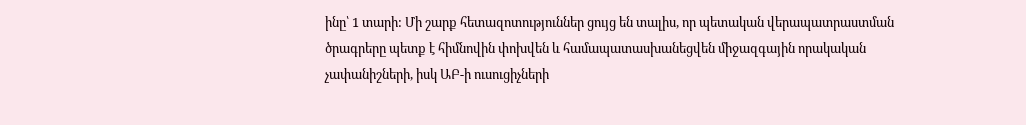ինը՝ 1 տարի: Մի շարք հետազոտություններ ցույց են տալիս, որ պետական վերապատրաստման ծրագրերը պետք է հիմնովին փոխվեն և համապատասխանեցվեն միջազգային որակական չափանիշների, իսկ ԱԲ-ի ուսուցիչների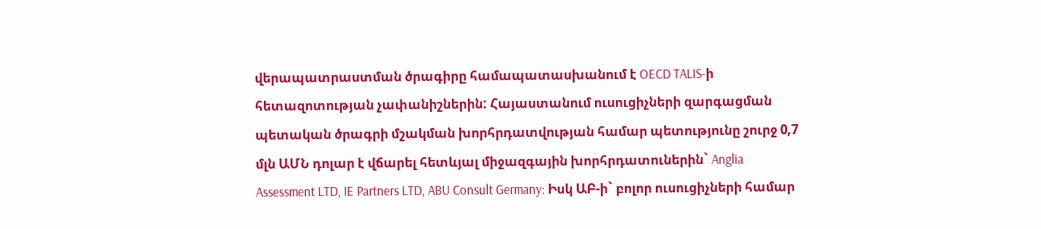վերապատրաստման ծրագիրը համապատասխանում է OECD TALIS-ի հետազոտության չափանիշներին: Հայաստանում ուսուցիչների զարգացման պետական ծրագրի մշակման խորհրդատվության համար պետությունը շուրջ 0,7 մլն ԱՄՆ դոլար է վճարել հետևյալ միջազգային խորհրդատուներին` Anglia Assessment LTD, IE Partners LTD, ABU Consult Germany: Իսկ ԱԲ-ի` բոլոր ուսուցիչների համար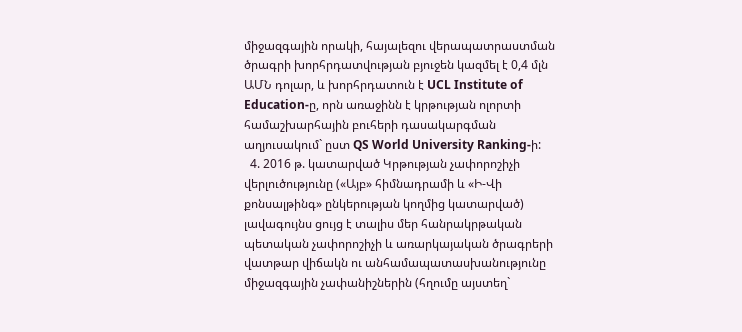միջազգային որակի, հայալեզու վերապատրաստման ծրագրի խորհրդատվության բյուջեն կազմել է 0,4 մլն ԱՄՆ դոլար, և խորհրդատուն է UCL Institute of Education-ը, որն առաջինն է կրթության ոլորտի համաշխարհային բուհերի դասակարգման աղյուսակում` ըստ QS World University Ranking-ի:
  4. 2016 թ. կատարված Կրթության չափորոշիչի վերլուծությունը («Այբ» հիմնադրամի և «Ի-Վի քոնսալթինգ» ընկերության կողմից կատարված) լավագույնս ցույց է տալիս մեր հանրակրթական պետական չափորոշիչի և առարկայական ծրագրերի վատթար վիճակն ու անհամապատասխանությունը միջազգային չափանիշներին (հղումը այստեղ`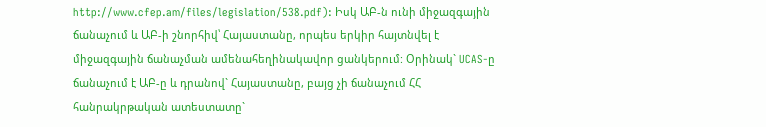http://www.cfep.am/files/legislation/538.pdf): Իսկ ԱԲ-ն ունի միջազգային ճանաչում և ԱԲ-ի շնորհիվ՝ Հայաստանը, որպես երկիր հայտնվել է միջազգային ճանաչման ամենահեղինակավոր ցանկերում: Օրինակ` UCAS-ը ճանաչում է ԱԲ-ը և դրանով` Հայաստանը, բայց չի ճանաչում ՀՀ հանրակրթական ատեստատը`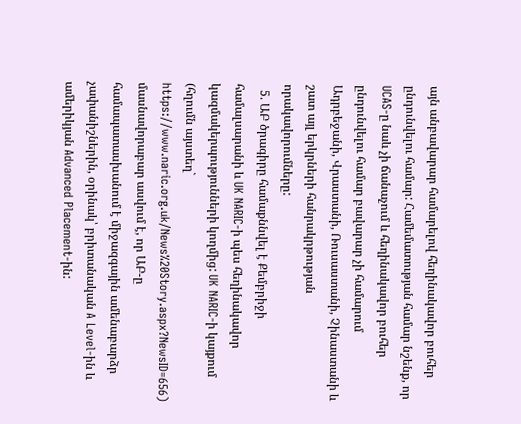այն անբավարար համարելով հեղինակավոր բուհեր ընդունվելու համար: Համեմատության համար նշենք, որ UCAS-ը նաև չի ճանաչում և հեղինակավոր բուհեր ընդունվելու համար բավարար չի համարում Ադրբեջանի, Վրաստանի, Ռուսաստանի, Չինաստանի և շատ այլ երկրների հանրակրթության որակավորումները:
  5. ԱԲ ծրագիրը համաքննվել է Քեմբրիջի համալսարանի և UK NARIC-ի պես հեղինակավոր կազմակերպությունների կողմից: UK NARIC-ի կայքում (հղումն այստեղ` https://www.naric.org.uk/News%20Story.aspx?NewsID=656) մասնավորաբար ասվում է, որ ԱԲ-ը համապատասխանում է միջազգային ամենաբարձր չափանիշներին, օրինակ՝ բրիտանական A Level-ին և ամերիկյան Advanced Placement-ին: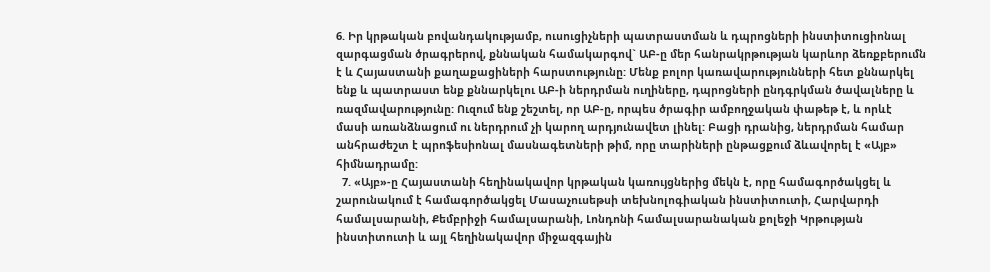6. Իր կրթական բովանդակությամբ, ուսուցիչների պատրաստման և դպրոցների ինստիտուցիոնալ զարգացման ծրագրերով, քննական համակարգով` ԱԲ-ը մեր հանրակրթության կարևոր ձեռքբերումն է և Հայաստանի քաղաքացիների հարստությունը: Մենք բոլոր կառավարությունների հետ քննարկել ենք և պատրաստ ենք քննարկելու ԱԲ-ի ներդրման ուղիները, դպրոցների ընդգրկման ծավալները և ռազմավարությունը: Ուզում ենք շեշտել, որ ԱԲ-ը, որպես ծրագիր ամբողջական փաթեթ է, և որևէ մասի առանձնացում ու ներդրում չի կարող արդյունավետ լինել: Բացի դրանից, ներդրման համար անհրաժեշտ է պրոֆեսիոնալ մասնագետների թիմ, որը տարիների ընթացքում ձևավորել է «Այբ» հիմնադրամը:
  7. «Այբ»-ը Հայաստանի հեղինակավոր կրթական կառույցներից մեկն է, որը համագործակցել և շարունակում է համագործակցել Մասաչուսեթսի տեխնոլոգիական ինստիտուտի, Հարվարդի համալսարանի, Քեմբրիջի համալսարանի, Լոնդոնի համալսարանական քոլեջի Կրթության ինստիտուտի և այլ հեղինակավոր միջազգային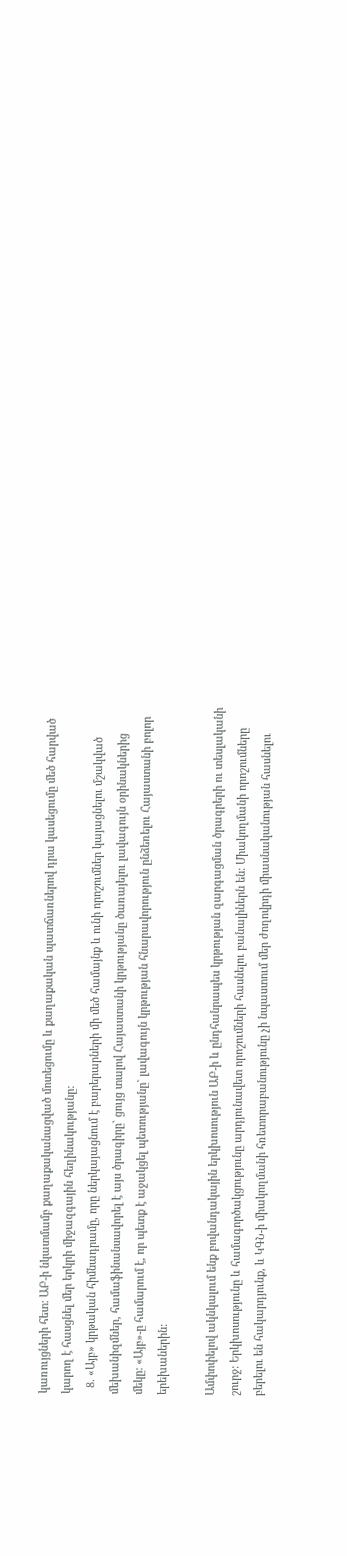կառույցների հետ: ԱԲ-ի նկատմամբ քաղաքականացված մոտեցումը և քաղաքական պատճառներով դրա կասեցումը մեծ հարված կարող է հասցնել մեր երկրի միջազգային հեղինակությանը:
  8. «Այբ» կրթական հիմնադրամը, որը ներկայացնում է բարերարների մի մեծ համայնք և ունի որոշումներ կայացնելու մշակված մեխանիզմներ, համաֆինանսավորել է այս ծրագիրը` ցույց տալով Հայաստանի կրթությանը ծառայելու լավագույն օրինակներից մեկը: «Այբ»-ը համարում է, որ պետք է աջակցել պետությանը` լավագույն կրթության հնարավորություն ընձեռելու Հայաստանի բոլոր երեխաներին:

Ամփոփելով ակնկալում ենք բովանդակային երկխոսություն ԱԲ-ի և ընդհանրապես կրթության զարգացման ծրագրերի ու տեսլականի շուրջ: Երկխոսությունը և համագործակցությունը արդյունավետ որոշումների հասնելու բանալիներն են: Միակողմանի որոշումները բերելու են հակարդյունք, և ԿԳՆ-ի միակողմանի հռետորաբանությունը չի նպաստում մեր ժողովրդի միասնականության հասնելու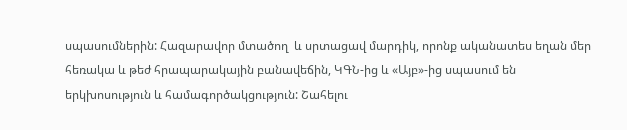սպասումներին: Հազարավոր մտածող  և սրտացավ մարդիկ, որոնք ականատես եղան մեր հեռակա և թեժ հրապարակային բանավեճին, ԿԳՆ-ից և «Այբ»-ից սպասում են երկխոսություն և համագործակցություն: Շահելու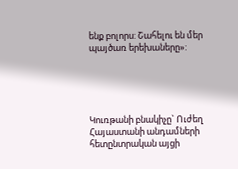ենք բոլորս: Շահելու են մեր պայծառ երեխաները»:





Կուռթանի բնակիչը` Ուժեղ Հայաստանի անդամների հետընտրական այցի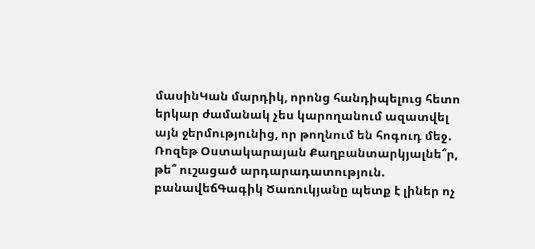մասինԿան մարդիկ, որոնց հանդիպելուց հետո երկար ժամանակ չես կարողանում ազատվել այն ջերմությունից, որ թողնում են հոգուդ մեջ․ Ռոզեթ Օստակարայան Քաղբանտարկյալնե՞ր, թե՞ ուշացած արդարադատություն. բանավեճԳագիկ Ծառուկյանը պետք է լիներ ոչ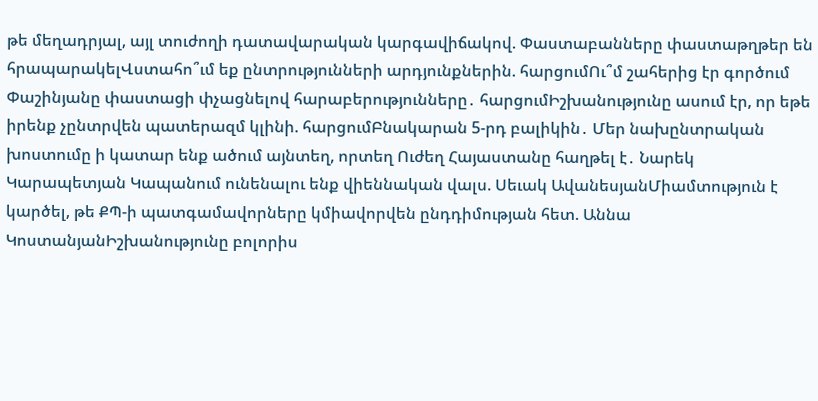թե մեղադրյալ, այլ տուժողի դատավարական կարգավիճակով. Փաստաբանները փաստաթղթեր են հրապարակելՎստահո՞ւմ եք ընտրությունների արդյունքներին. հարցումՈւ՞մ շահերից էր գործում Փաշինյանը փաստացի փչացնելով հարաբերությունները․ հարցումԻշխանությունը ասում էր, որ եթե իրենք չընտրվեն պատերազմ կլինի. հարցումԲնակարան 5-րդ բալիկին․ Մեր նախընտրական խոստումը ի կատար ենք ածում այնտեղ, որտեղ Ուժեղ Հայաստանը հաղթել է․ Նարեկ Կարապետյան Կապանում ունենալու ենք վիեննական վալս. Սեւակ ԱվանեսյանՄիամտություն է կարծել, թե ՔՊ-ի պատգամավորները կմիավորվեն ընդդիմության հետ. Աննա ԿոստանյանԻշխանությունը բոլորիս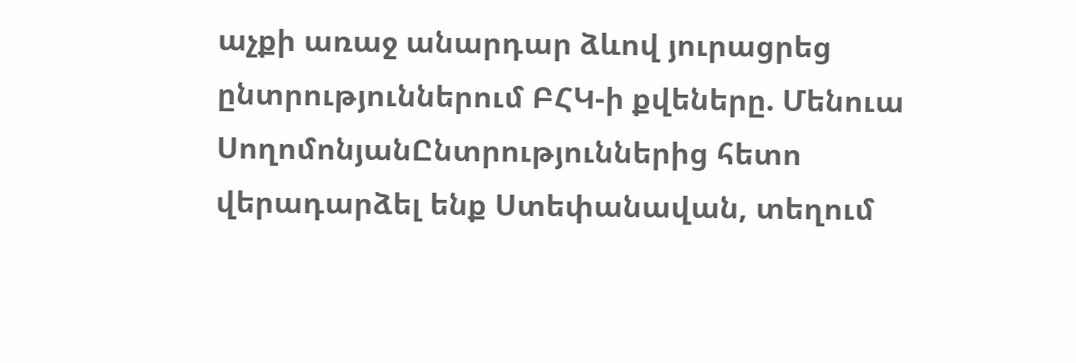աչքի առաջ անարդար ձևով յուրացրեց ընտրություններում ԲՀԿ-ի քվեները. Մենուա ՍողոմոնյանԸնտրություններից հետո վերադարձել ենք Ստեփանավան, տեղում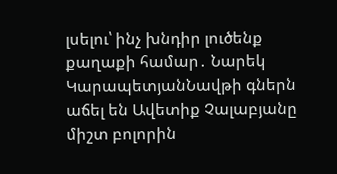լսելու՝ ինչ խնդիր լուծենք քաղաքի համար․ Նարեկ ԿարապետյանՆավթի գներն աճել են Ավետիք Չալաբյանը միշտ բոլորին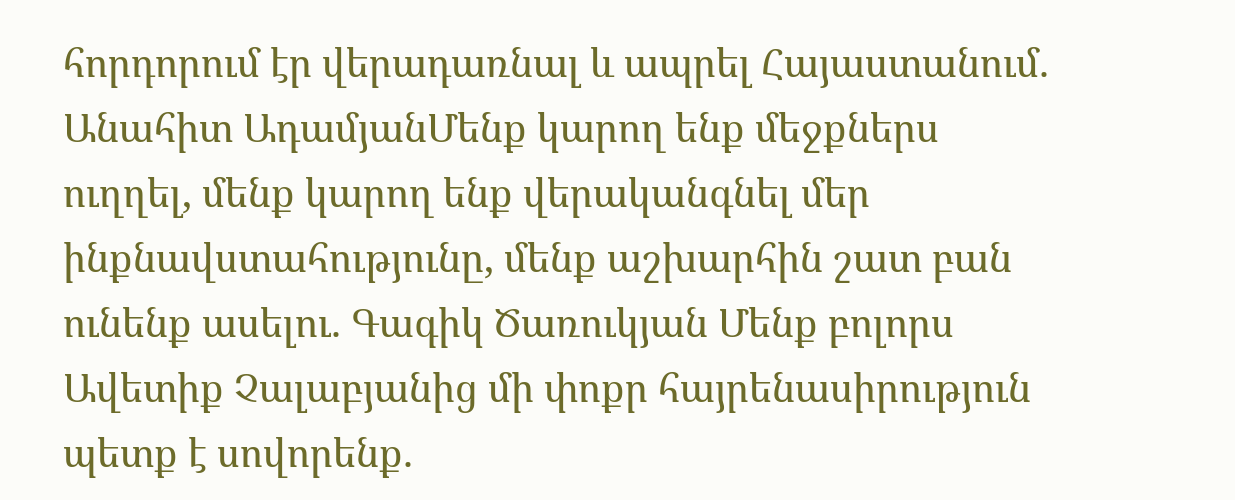հորդորում էր վերադառնալ և ապրել Հայաստանում. Անահիտ ԱդամյանՄենք կարող ենք մեջքներս ուղղել, մենք կարող ենք վերականգնել մեր ինքնավստահությունը, մենք աշխարհին շատ բան ունենք ասելու. Գագիկ Ծառուկյան Մենք բոլորս Ավետիք Չալաբյանից մի փոքր հայրենասիրություն պետք է սովորենք.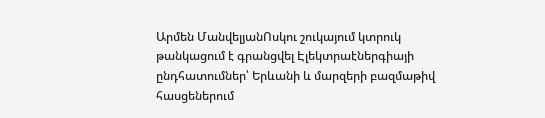Արմեն ՄանվելյանՈսկու շուկայում կտրուկ թանկացում է գրանցվել Էլեկտրաէներգիայի ընդհատումներ՝ Երևանի և մարզերի բազմաթիվ հասցեներում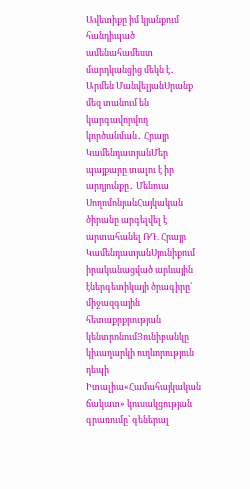Ավետիքը իմ կյանքում հանդիպած ամենահամեստ մարդկանցից մեկն է․ Արմեն ՄանվելյանՍրանք մեզ տանում են կարգավորվող կործանման․ Հրայր ԿամենդատյանՄեր պայքարը տալու է իր արդյունքը․ Մենուա ՍողոմոնյանՀայկական ծիրանը արգելվել է արտահանել ՌԴ. Հրայր ԿամենդատյանՍյունիքում իրականացված արևային էներգետիկայի ծրագիրը՝ միջազգային հետաքրքրության կենտրոնումՅունիբանկը կխաղարկի ուղևորություն դեպի Իտալիա«Համահայկական ճակատ» կուսակցության գրառումը՝ գեներալ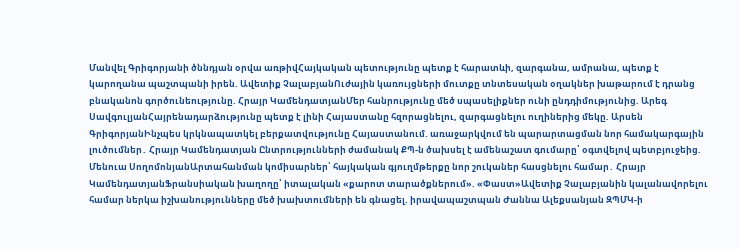Մանվել Գրիգորյանի ծննդյան օրվա առթիվՀայկական պետությունը պետք է հարատևի, զարգանա, ամրանա, պետք է կարողանա պաշտպանի իրեն. Ավետիք ՉալաբյանՈւժային կառույցների մուտքը տնտեսական օղակներ խաթարում է դրանց բնականոն գործունեությունը. Հրայր ԿամենդատյանՄեր հանրությունը մեծ սպասելիքներ ունի ընդդիմությունից. Արեգ ՍավգուլյանՀայրենադարձությունը պետք է լինի Հայաստանը հզորացնելու, զարգացնելու ուղիներից մեկը. Արսեն ԳրիգորյանԻնչպես կրկնապատկել բերքատվությունը Հայաստանում. առաջարկվում են պարարտացման նոր համակարգային լուծումներ․ Հրայր Կամենդատյան Ընտրությունների ժամանակ ՔՊ-ն ծախսել է ամենաշատ գումարը՝ օգտվելով պետբյուջեից. Մենուա ՍողոմոնյանԱրտահանման կոմիսարներ՝ հայկական գյուղմթերքը նոր շուկաներ հասցնելու համար․ Հրայր ԿամենդատյանՖրանսիական խաղողը՝ իտալական «քարոտ տարածքներում». «Փաստ»Ավետիք Չալաբյանին կալանավորելու համար ներկա իշխանությունները մեծ խախտումների են գնացել. իրավապաշտպան Ժաննա Ալեքսանյան ԶՊՄԿ-ի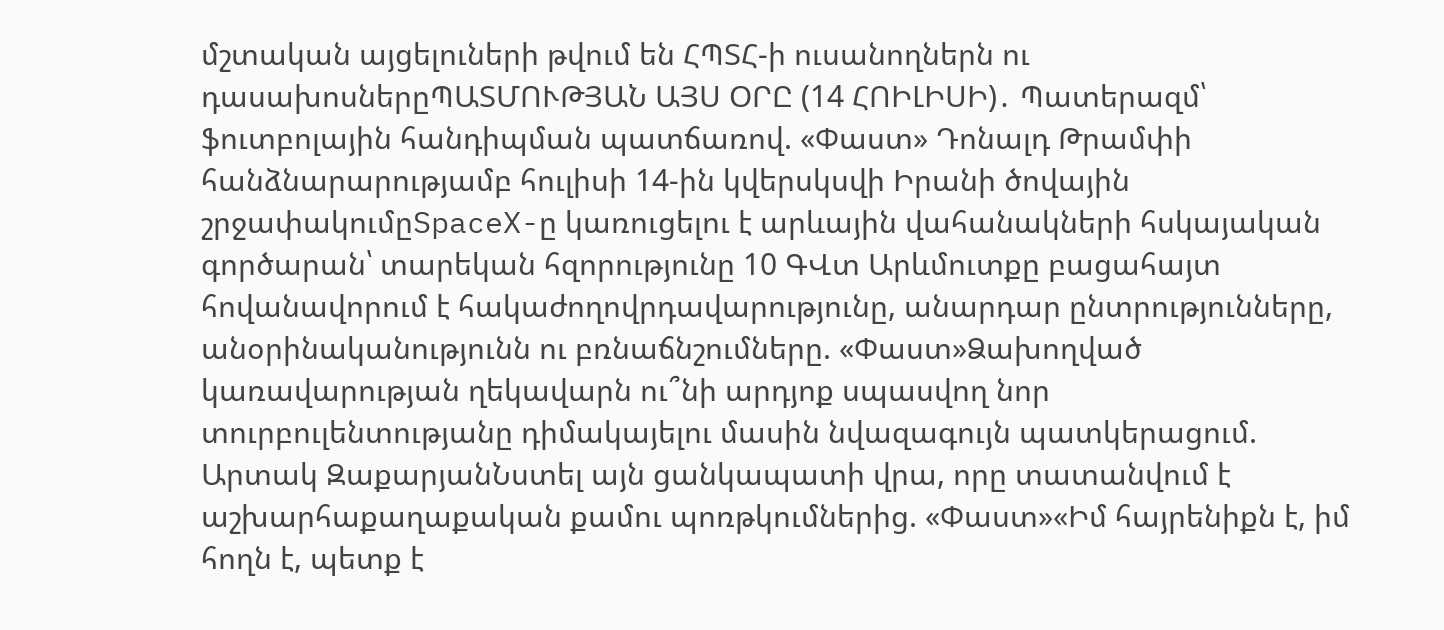մշտական այցելուների թվում են ՀՊՏՀ-ի ուսանողներն ու դասախոսներըՊԱՏՄՈՒԹՅԱՆ ԱՅՍ ՕՐԸ (14 ՀՈԻԼԻՍԻ)․ Պատերազմ՝ ֆուտբոլային հանդիպման պատճառով. «Փաստ» Դոնալդ Թրամփի հանձնարարությամբ հուլիսի 14-ին կվերսկսվի Իրանի ծովային շրջափակումըSpaceX-ը կառուցելու է արևային վահանակների հսկայական գործարան՝ տարեկան հզորությունը 10 ԳՎտ Արևմուտքը բացահայտ հովանավորում է հակաժողովրդավարությունը, անարդար ընտրությունները, անօրինականությունն ու բռնաճնշումները. «Փաստ»Ձախողված կառավարության ղեկավարն ու՞նի արդյոք սպասվող նոր տուրբուլենտությանը դիմակայելու մասին նվազագույն պատկերացում. Արտակ ԶաքարյանՆստել այն ցանկապատի վրա, որը տատանվում է աշխարհաքաղաքական քամու պոռթկումներից. «Փաստ»«Իմ հայրենիքն է, իմ հողն է, պետք է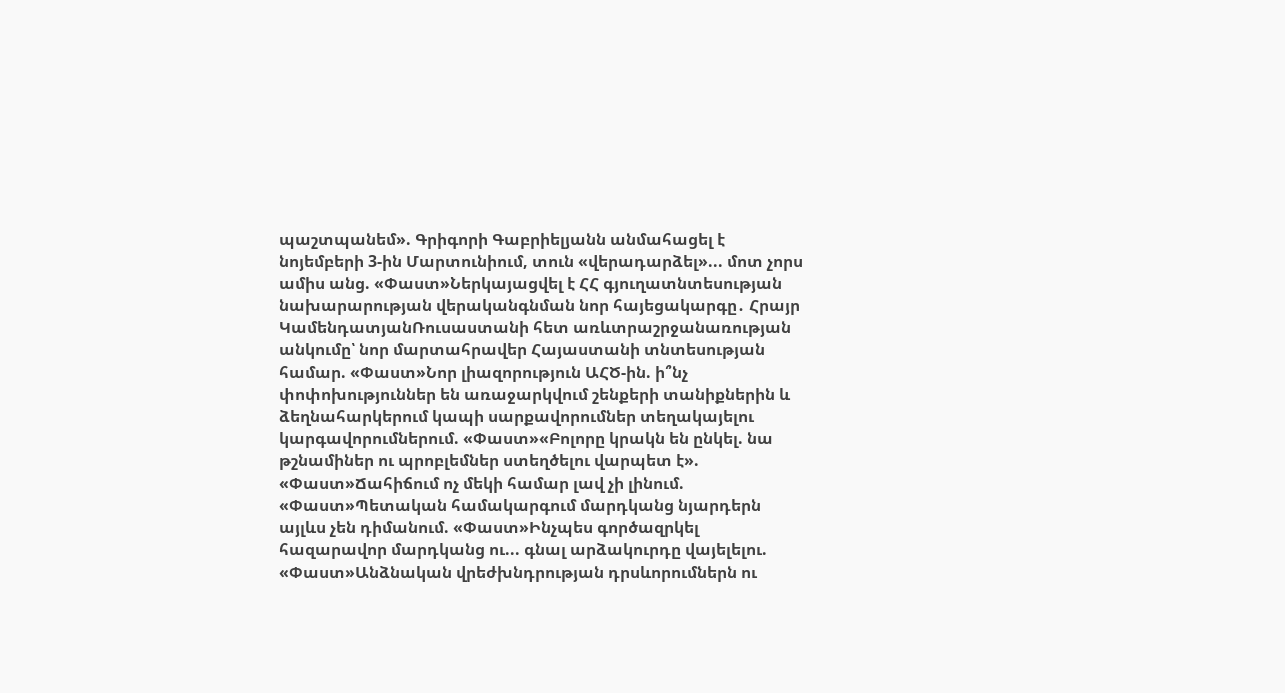պաշտպանեմ». Գրիգորի Գաբրիելյանն անմահացել է նոյեմբերի 3-ին Մարտունիում, տուն «վերադարձել»... մոտ չորս ամիս անց. «Փաստ»Ներկայացվել է ՀՀ գյուղատնտեսության նախարարության վերականգնման նոր հայեցակարգը․ Հրայր ԿամենդատյանՌուսաստանի հետ առևտրաշրջանառության անկումը՝ նոր մարտահրավեր Հայաստանի տնտեսության համար. «Փաստ»Նոր լիազորություն ԱՀԾ-ին. ի՞նչ փոփոխություններ են առաջարկվում շենքերի տանիքներին և ձեղնահարկերում կապի սարքավորումներ տեղակայելու կարգավորումներում. «Փաստ»«Բոլորը կրակն են ընկել. նա թշնամիներ ու պրոբլեմներ ստեղծելու վարպետ է». «Փաստ»Ճահիճում ոչ մեկի համար լավ չի լինում. «Փաստ»Պետական համակարգում մարդկանց նյարդերն այլևս չեն դիմանում. «Փաստ»Ինչպես գործազրկել հազարավոր մարդկանց ու... գնալ արձակուրդը վայելելու. «Փաստ»Անձնական վրեժխնդրության դրսևորումներն ու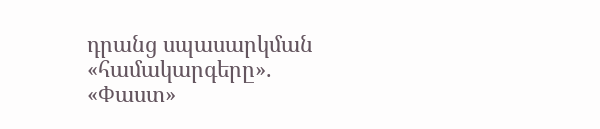դրանց սպասարկման «համակարգերը». «Փաստ»